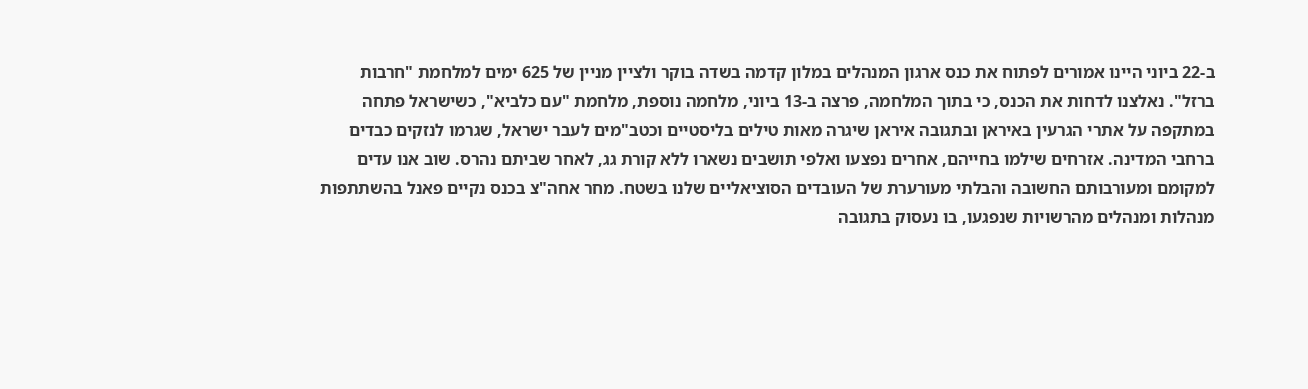ב-22 ביוני היינו אמורים לפתוח את כנס ארגון המנהלים במלון קדמה בשדה בוקר ולציין מניין של 625 ימים למלחמת "חרבות ברזל". נאלצנו לדחות את הכנס, כי בתוך המלחמה, פרצה ב-13 ביוני, מלחמה נוספת, מלחמת "עם כלביא", כשישראל פתחה במתקפה על אתרי הגרעין באיראן ובתגובה איראן שיגרה מאות טילים בליסטיים וכטב"מים לעבר ישראל, שגרמו לנזקים כבדים ברחבי המדינה. אזרחים שילמו בחייהם, אחרים נפצעו ואלפי תושבים נשארו ללא קורת גג, לאחר שביתם נהרס. שוב אנו עדים למקומם ומעורבותם החשובה והבלתי מעורערת של העובדים הסוציאליים שלנו בשטח. מחר אחה"צ בכנס נקיים פאנל בהשתתפות מנהלות ומנהלים מהרשויות שנפגעו, בו נעסוק בתגובה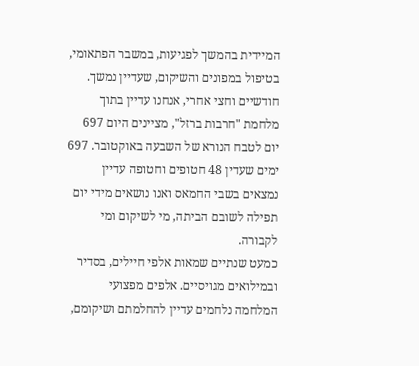המיידית בהמשך לפגיעות, במשבר הפתאומי, בטיפול במפונים והשיקום, שעדיין נמשך.
חודשיים וחצי אחרי, אנחנו עדיין בתוך מלחמת "חרבות ברזל", מציינים היום 697 יום לטבח הנורא של השבעה באוקטובר. 697 ימים שעדין 48 חטופים וחטופה עדיין נמצאים בשבי החמאס ואנו נושאים מידי יום תפילה לשובם הביתה, מי לשיקום ומי לקבורה.
כמעט שנתיים שמאות אלפי חיילים, בסדיר ובמילואים מגויסיים. אלפים מפצועי המלחמה נלחמים עדיין להחלמתם ושיקומם,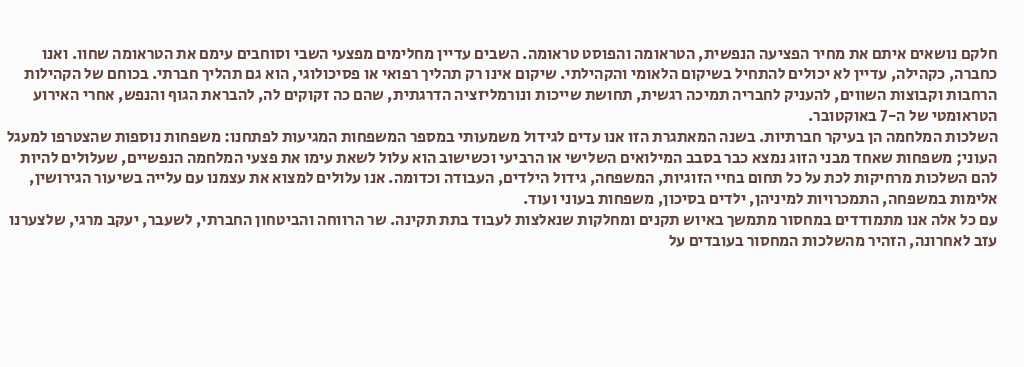חלקם נושאים איתם את מחיר הפציעה הנפשית, הטראומה והפוסט טראומה. השבים עדיין מחלימים מפצעי השבי וסוחבים עימם את הטראומה שחוו. ואנו כחברה, כקהילה, עדיין לא יכולים להתחיל בשיקום הלאומי והקהילתי. שיקום אינו רק תהליך רפואי או פסיכולוגי, הוא גם תהליך חברתי. בכוחם של הקהילות הרחבות וקבוצות השווים, להעניק לחבריה תמיכה רגשית, תחושת שייכות ונורמליזציה הדרגתית, שהם כה זקוקים לה, להבראת הגוף והנפש, אחרי האירוע הטראומטי של ה-7 באוקטובר.
השלכות המלחמה הן בעיקר חברתיות. בשנה המאתגרת הזו אנו עדים לגידול משמעותי במספר המשפחות המגיעות לפתחנו: משפחות נוספות שהצטרפו למעגל העוני; משפחות שאחד מבני הזוג נמצא כבר בסבב המילואים השלישי או הרביעי וכשישוב הוא עלול לשאת עימו את פצעי המלחמה הנפשיים, שעלולים להיות להם השלכות מרחיקות לכת על כל תחום בחיי הזוגיות, המשפחה, גידול הילדים, העבודה וכדומה. אנו עלולים למצוא את עצמנו עם עלייה בשיעור הגירושין, אלימות במשפחה, התמכרויות למיניהן, ילדים בסיכון, משפחות בעוני ועוד.
עם כל אלה אנו מתמודדים במחסור מתמשך באיוש תקנים ומחלקות שנאלצות לעבוד בתת תקינה. שר הרווחה והביטחון החברתי, לשעבר, יעקב מרגי, שלצערנו עזב לאחרונה, הזהיר מהשלכות המחסור בעובדים על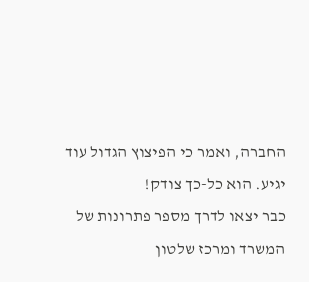החברה, ואמר כי הפיצוץ הגדול עוד יגיע. הוא כל-כך צודק!
כבר יצאו לדרך מספר פתרונות של המשרד ומרכז שלטון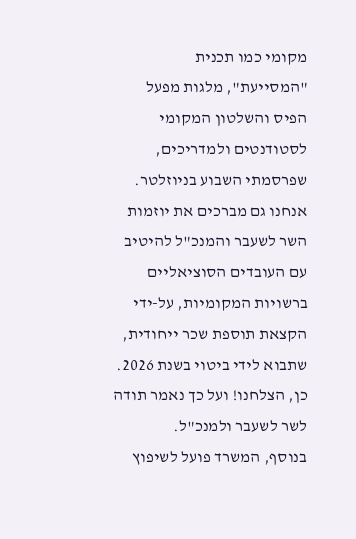מקומי כמו תכנית "המסייעת", מלגות מפעל הפיס והשלטון המקומי לסטודנטים ולמדריכים, שפרסמתי השבוע בניוזלטר.
אנחנו גם מברכים את יוזמות השר לשעבר והמנכ"ל להיטיב עם העובדים הסוציאליים ברשויות המקומיות, על-ידי הקצאת תוספת שכר ייחודית, שתבוא לידי ביטוי בשנת 2026. כן, הצלחנו! ועל כך נאמר תודה לשר לשעבר ולמנכ"ל.
בנוסף, המשרד פועל לשיפוץ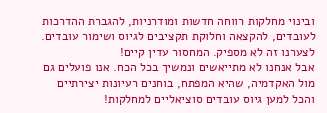ובינוי מחלקות רווחה חדשות ומודרניות, להגברת ההדרכות לעובדים, להקצאה וחלוקת תקציבים לגיוס ושימור עובדים.
לצערנו זה לא מספיק. המחסור עדין קיים!
אבל אנחנו לא מתייאשים ונמשיך בכל הכח. אנו פועלים גם מול האקדמיה, שהיא המפתח, בוחנים רעיונות יצירתיים והכל למען גיוס עובדים סוציאליים למחלקות!